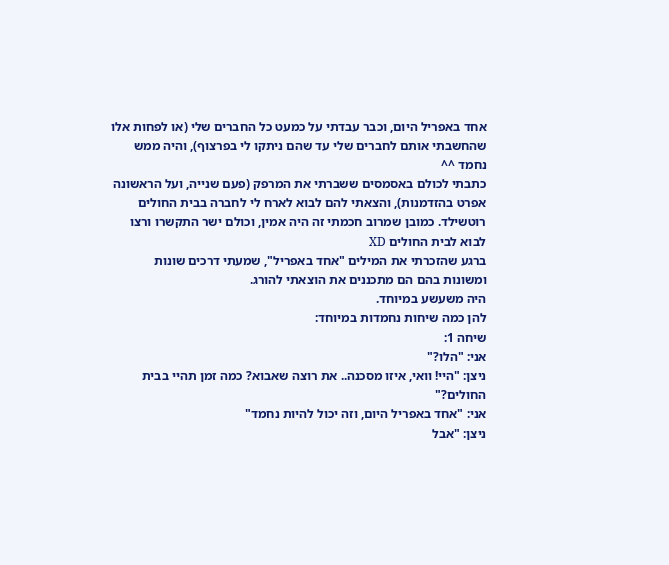אחד באפריל היום, וכבר עבדתי על כמעט כל החברים שלי (או לפחות אלו שהחשבתי אותם לחברים שלי עד שהם ניתקו לי בפרצוף), והיה ממש נחמד ^^
כתבתי לכולם באסמסים ששברתי את המרפק (פעם שנייה, ועל הראשונה אפרט בהזדמנות), והצאתי להם לבוא לארח לי לחברה בבית החולים רוטשילד. כמובן שמרוב חכמתי זה היה אמין, וכולם ישר התקשרו ורצו לבוא לבית החולים XD
ברגע שהזכרתי את המילים "אחד באפריל", שמעתי דרכים שונות ומשונות בהם הם מתכננים את הוצאתי להורג.
היה משעשע במיוחד.
להן כמה שיחות נחמדות במיוחד:
שיחה 1:
אני: "הלו?"
ניצן: "היי! וואי, איזו מסכנה.. את רוצה שאבוא? כמה זמן תהיי בבית החולים?"
אני: "אחד באפריל היום, וזה יכול להיות נחמד"
ניצן: "אבל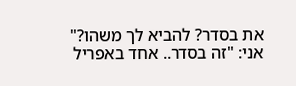את בסדר? להביא לך משהו?"
אני: "זה בסדר.. אחד באפריל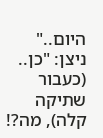היום.."
ניצן: "כן.. (כעבור שתיקה קלה), מה?!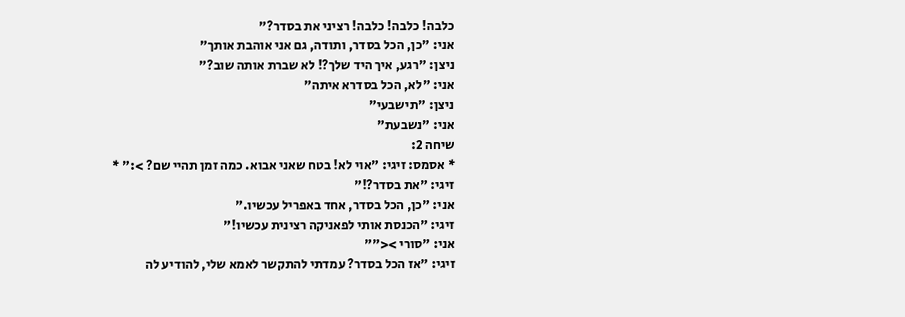כלבה! כלבה! כלבה! רציני את בסדר?"
אני: "כן, הכל בסדר, ותודה, גם אני אוהבת אותך"
ניצן: "רגע, איך היד שלך?! לא שברת אותה שוב?"
אני: "לא, הכל בסדרא איתה"
ניצן: "תישבעי"
אני: "נשבעת"
שיחה 2:
* אסמס: זיגי: "אוי לא! בטח שאני אבוא. כמה זמן תהיי שם? >:" *
זיגי: "את בסדר?!"
אני: "כן, הכל בסדר, אחד באפריל עכשיו."
זיגי: "הכנסת אותי לפאניקה רצינית עכשיו!"
אני: "סורי ><""
זיגי: "אז הכל בסדר? עמדתי להתקשר לאמא שלי, להודיע לה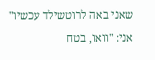שאני באה לרוטשילד עכשיו"
אני: "וואו, בטח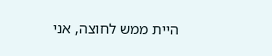היית ממש לחוצה, אני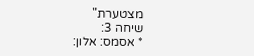מצטערת"
שיחה 3:
* אסמס: אלון: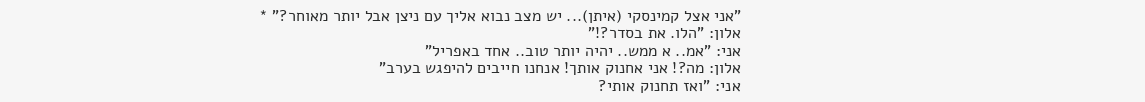"אני אצל קמינסקי (איתן)... יש מצב נבוא אליך עם ניצן אבל יותר מאוחר?" *
אלון: "הלו. את בסדר?!"
אני: "אמ.. א ממש.. יהיה יותר טוב.. אחד באפריל"
אלון: מה?! אני אחנוק אותך! אנחנו חייבים להיפגש בערב"
אני: "ואז תחנוק אותי?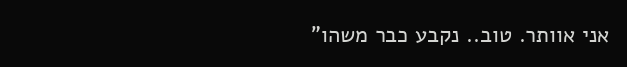אני אוותר. טוב.. נקבע כבר משהו"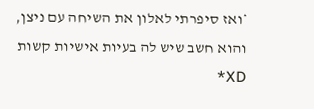*ואז סיפרתי לאלון את השיחה עם ניצן, והוא חשב שיש לה בעיות אישיות קשות XD*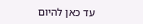עד כאן להיום